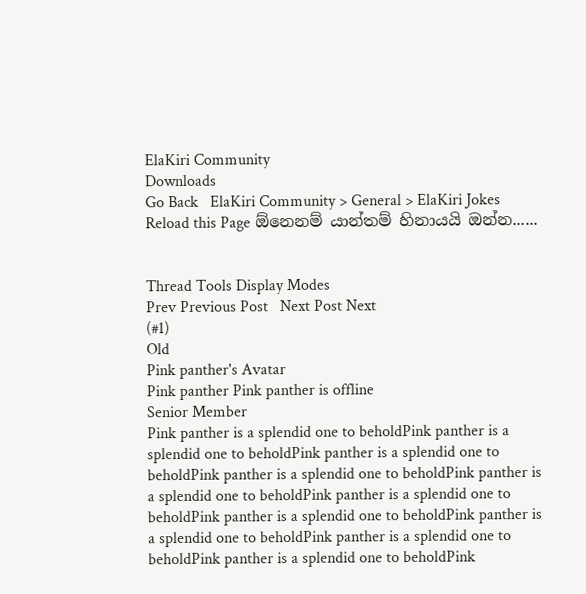ElaKiri Community
Downloads
Go Back   ElaKiri Community > General > ElaKiri Jokes
Reload this Page ඕනෙනම් යාන්තම් හිනායයි ඔන්න......


Thread Tools Display Modes
Prev Previous Post   Next Post Next
(#1)
Old
Pink panther's Avatar
Pink panther Pink panther is offline
Senior Member
Pink panther is a splendid one to beholdPink panther is a splendid one to beholdPink panther is a splendid one to beholdPink panther is a splendid one to beholdPink panther is a splendid one to beholdPink panther is a splendid one to beholdPink panther is a splendid one to beholdPink panther is a splendid one to beholdPink panther is a splendid one to beholdPink panther is a splendid one to beholdPink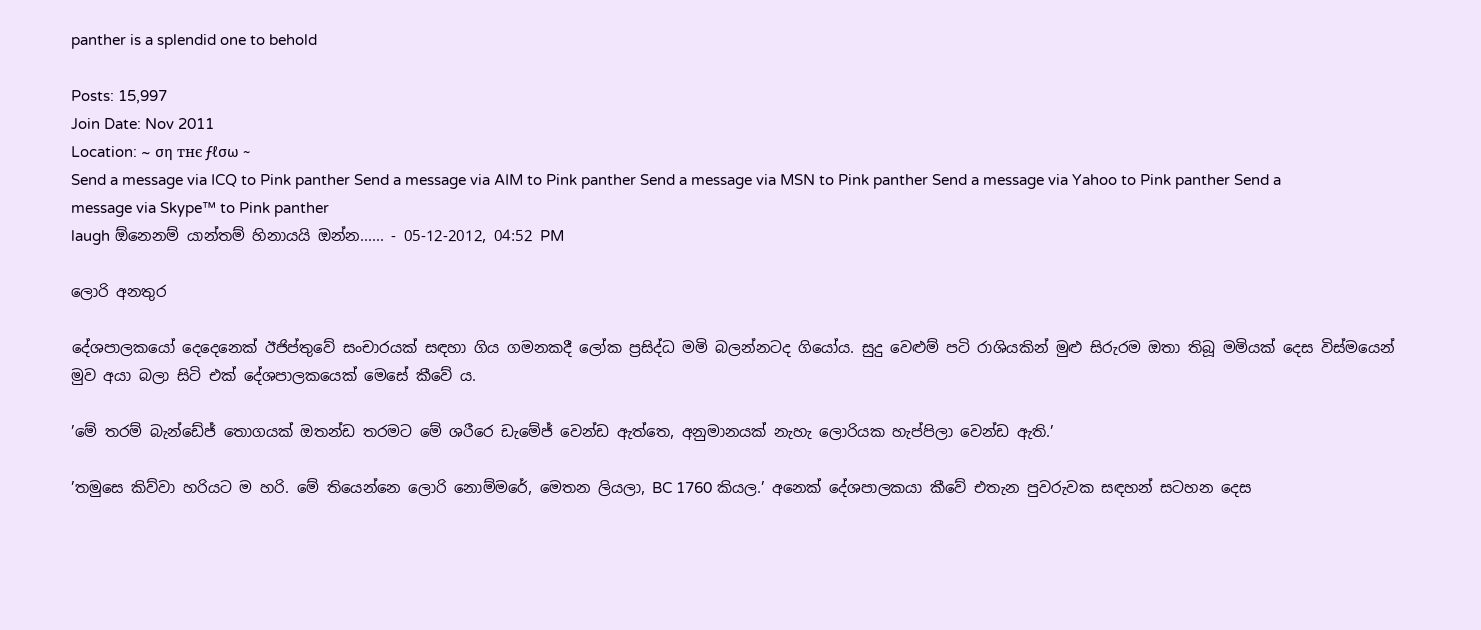panther is a splendid one to behold

Posts: 15,997
Join Date: Nov 2011
Location: ~ ση тнє ƒℓσω ~
Send a message via ICQ to Pink panther Send a message via AIM to Pink panther Send a message via MSN to Pink panther Send a message via Yahoo to Pink panther Send a message via Skype™ to Pink panther
laugh ඕනෙනම් යාන්තම් හිනායයි ඔන්න...... - 05-12-2012, 04:52 PM

ලොරි අනතුර

දේශපාලකයෝ දෙදෙනෙක් ඊජිප්තුවේ සංචාරයක් සඳහා ගිය ගමනකදී ලෝක ප්‍රසිද්ධ මමි බලන්නටද ගියෝය. සුදු වෙළුම් පටි රාශියකින් මුළු සිරුරම ඔතා තිබූ මමියක් දෙස විස්මයෙන් මුව අයා බලා සිටි එක් දේශපාලකයෙක් මෙසේ කීවේ ය.

’මේ තරම් බැන්ඩේජ් තොගයක් ඔතන්ඩ තරමට මේ ශරීරෙ ඩැමේජ් වෙන්ඩ ඇත්තෙ, අනුමානයක් නැහැ ලොරියක හැප්පිලා වෙන්ඩ ඇති.’

’තමුසෙ කිව්වා හරියට ම හරි. මේ තියෙන්නෙ ලොරි නොම්මරේ, මෙතන ලියලා, BC 1760 කියල.’ අනෙක් දේශපාලකයා කීවේ එතැන පුවරුවක සඳහන් සටහන දෙස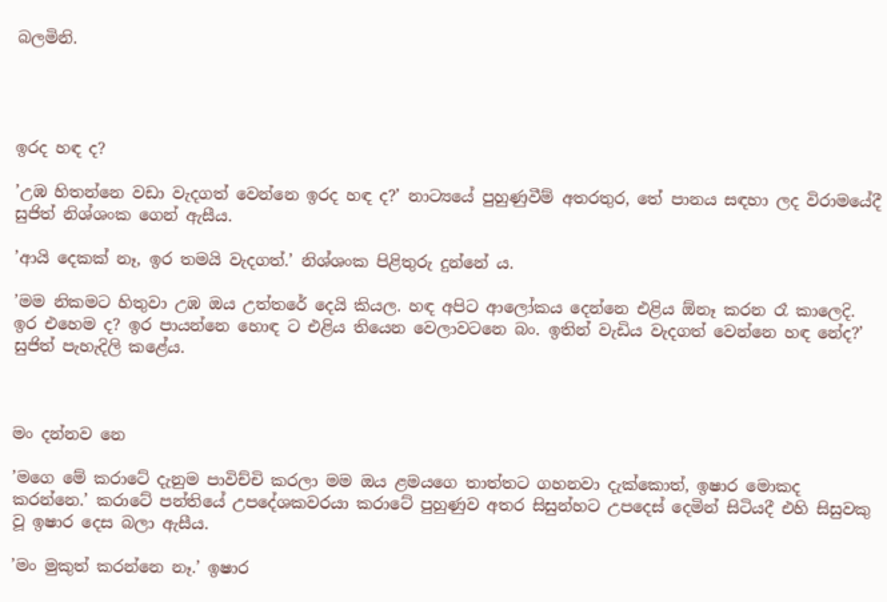බලමිනි.




ඉරද හඳ ද?

’උඹ හිතන්නෙ වඩා වැදගත් වෙන්නෙ ඉරද හඳ ද?’ නාට්‍යයේ පුහුණුවීම් අතරතුර, තේ පානය සඳහා ලද විරාමයේදී සුජිත් නිශ්ශංක ගෙන් ඇසීය.

’ආයි දෙකක් නෑ, ඉර තමයි වැදගත්.’ නිශ්ශංක පිළිතුරු දුන්නේ ය.

’මම නිකමට හිතුවා උඹ ඔය උත්තරේ දෙයි කියල. හඳ අපිට ආලෝකය දෙන්නෙ එළිය ඕනෑ කරන රෑ කාලෙදි. ඉර එහෙම ද? ඉර පායන්නෙ හොඳ ට එළිය තියෙන වෙලාවටනෙ බං. ඉතින් වැඩිය වැදගත් වෙන්නෙ හඳ නේද?’ සුජිත් පැහැදිලි කළේය.



මං දන්නව නෙ

’මගෙ මේ කරාටේ දැනුම පාවිච්චි කරලා මම ඔය ළමයගෙ තාත්තට ගහනවා දැක්කොත්, ඉෂාර මොකද කරන්නෙ.’ කරාටේ පන්තියේ උපදේශකවරයා කරාටේ පුහුණුව අතර සිසුන්හට උපදෙස් දෙමින් සිටියදී එහි සිසුවකු වූ ඉෂාර දෙස බලා ඇසීය.

’මං මුකුත් කරන්නෙ නෑ.’ ඉෂාර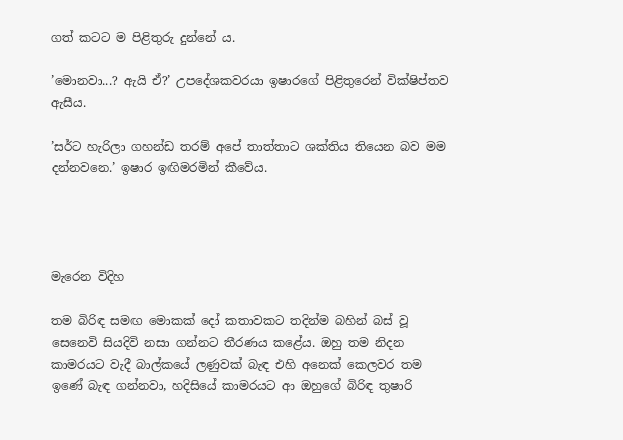ගත් කටට ම පිළිතුරු දුන්නේ ය.

’මොනවා...? ඇයි ඒ?’ උපදේශකවරයා ඉෂාරගේ පිළිතුරෙන් වික්ෂිප්තව ඇසීය.

’සර්ට හැරිලා ගහන්ඩ තරම් අපේ තාත්තාට ශක්තිය තියෙන බව මම දන්නවනෙ.’ ඉෂාර ඉඟිමරමින් කීවේය.




මැරෙන විදිහ

තම බිරිඳ සමඟ මොකක් දෝ කතාවකට තදින්ම බහින් බස් වූ සෙනෙවි සියදිවි නසා ගන්නට තීරණය කළේය. ඔහු තම නිදන කාමරයට වැදී බාල්කයේ ලණුවක් බැඳ එහි අනෙක් කෙලවර තම ඉණේ බැඳ ගන්නවා, හදිසියේ කාමරයට ආ ඔහුගේ බිරිඳ තුෂාරි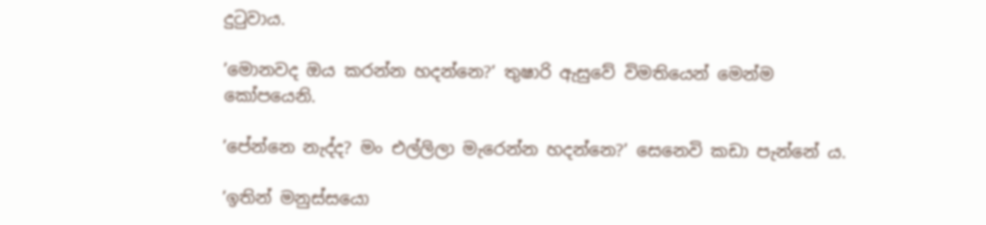දුටුවාය.

’මොනවද ඔය කරන්න හදන්නෙ?’ තුෂාරි ඇසුවේ විමතියෙන් මෙන්ම කෝපයෙනි.

’පේන්නෙ නැද්ද? මං එල්ලිලා මැරෙන්න හදන්නෙ?’ සෙනෙවි කඩා පැන්නේ ය.

’ඉතින් මනුස්සයො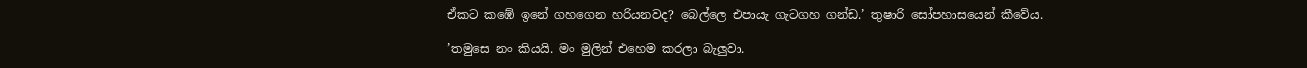ඒකට කඹේ ඉනේ ගහගෙන හරියනවද? බෙල්ලෙ එපායැ ගැටගහ ගන්ඩ.’ තුෂාරි සෝපහාසයෙන් කීවේය.

’තමුසෙ නං කියයි. මං මුලින් එහෙම කරලා බැලුවා.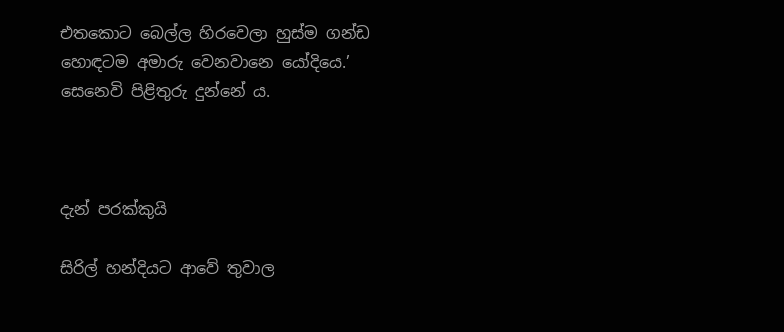එතකොට බෙල්ල හිරවෙලා හුස්ම ගන්ඩ හොඳටම අමාරු වෙනවානෙ යෝදියෙ.’ සෙනෙවි පිළිතුරු දුන්නේ ය.



දැන් පරක්කුයි

සිරිල් හන්දියට ආවේ තුවාල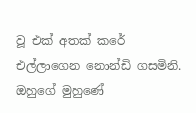වූ එක් අතක් කරේ එල්ලාගෙන නොන්ඩි ගසමිනි. ඔහුගේ මුහුණේ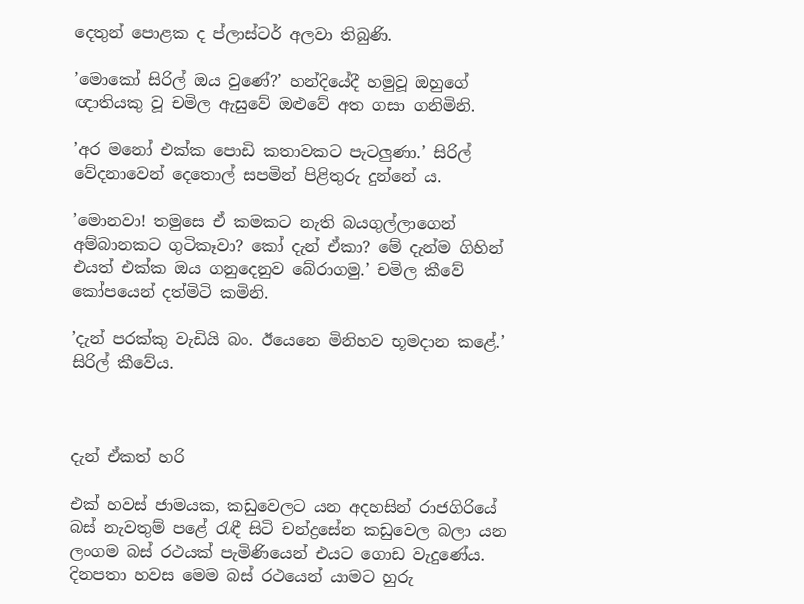දෙතුන් පොළක ද ප්ලාස්ටර් අලවා තිබුණි.

’මොකෝ සිරිල් ඔය වුණේ?’ හන්දියේදී හමුවූ ඔහුගේ ඥාතියකු වූ චමිල ඇසුවේ ඔළුවේ අත ගසා ගනිමිනි.

’අර මනෝ එක්ක පොඩි කතාවකට පැටලුණා.’ සිරිල් වේදනාවෙන් දෙතොල් සපමින් පිළිතුරු දුන්නේ ය.

’මොනවා! තමුසෙ ඒ කමකට නැති බයගුල්ලාගෙන් අම්බානකට ගුටිකෑවා? කෝ දැන් ඒකා? මේ දැන්ම ගිහින් එයත් එක්ක ඔය ගනුදෙනුව බේරාගමු.’ චමිල කීවේ කෝපයෙන් දත්මිටි කමිනි.

’දැන් පරක්කු වැඩියි බං. ඊයෙනෙ මිනිහව භූමදාන කළේ.’ සිරිල් කීවේය.



දැන් ඒකත් හරි

එක් හවස් ජාමයක, කඩුවෙලට යන අදහසින් රාජගිරියේ බස් නැවතුම් පළේ රැඳී සිටි චන්ද්‍රසේන කඩුවෙල බලා යන ලංගම බස් රථයක් පැමිණියෙන් එයට ගොඩ වැදුණේය. දිනපතා හවස මෙම බස් රථයෙන් යාමට හුරු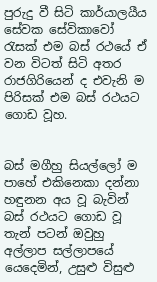පුරුදු වී සිටි කාර්යාලයීය සේවක සේවිකාවෝ රැසක් එම බස් රථයේ ඒ වන විටත් සිටි අතර රාජගිරියෙන් ද එවැනි ම පිරිසක් එම බස් රථයට ගොඩ වූහ.


බස් මගීහු සියල්ලෝ ම පාහේ එකිනෙකා දන්නා හඳුනන අය වූ බැවින් බස් රථයට ගොඩ වූ තැන් පටන් ඔවුහු අල්ලාප සල්ලාපයේ යෙදෙමින්, උසුළු විසුළු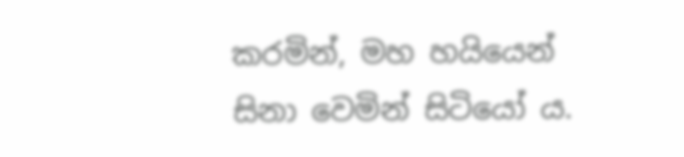කරමින්, මහ හයියෙන් සිනා වෙමින් සිටියෝ ය.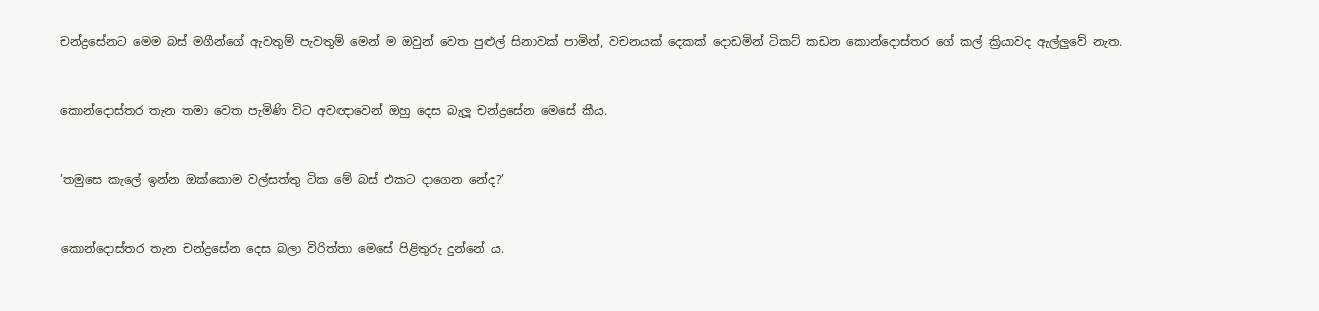චන්ද්‍රසේනට මෙම බස් මගීන්ගේ ඇවතුම් පැවතුම් මෙන් ම ඔවුන් වෙත පුළුල් සිනාවක් පාමින්, වචනයක් දෙකක් දොඩමින් ටිකට් කඩන කොන්දොස්තර ගේ කල් ක්‍රියාවද ඇල්ලුවේ නැත.


කොන්දොස්තර තැන තමා වෙත පැමිණි විට අවඥාවෙන් ඔහු දෙස බැලූ චන්ද්‍රසේන මෙසේ කීය.


’තමුසෙ කැලේ ඉන්න ඔක්කොම වල්සත්තු ටික මේ බස් එකට දාගෙන නේද?’


කොන්දොස්තර තැන චන්ද්‍රසේන දෙස බලා විරිත්තා මෙසේ පිළිතුරු දුන්නේ ය.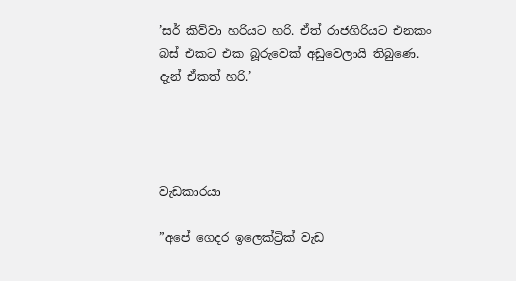’සර් කිව්වා හරියට හරි. ඒත් රාජගිරියට එනකං බස් එකට එක බූරුවෙක් අඩුවෙලායි තිබුණෙ. දැන් ඒකත් හරි.’




වැඩකාරයා

”අපේ ගෙදර ඉලෙක්ට්‍රික් වැඩ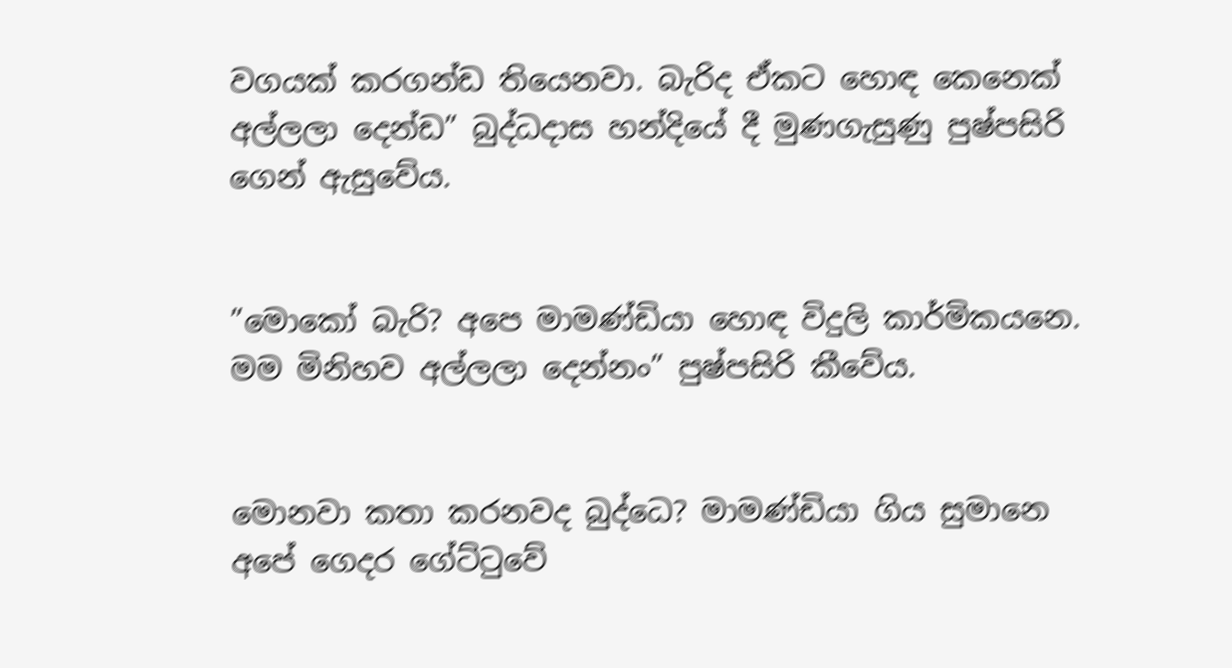වගයක් කරගන්ඩ තියෙනවා. බැරිද ඒකට හොඳ කෙනෙක් අල්ලලා දෙන්ඩ” බුද්ධදාස හන්දියේ දී මුණගැසුණු පුෂ්පසිරි ගෙන් ඇසුවේය.


”මොකෝ බැරි? අපෙ මාමණ්ඩියා හොඳ විදුලි කාර්මිකයනෙ. මම මිනිහව අල්ලලා දෙන්නං” පුෂ්පසිරි කීවේය.


මොනවා කතා කරනවද බුද්ධෙ? මාමණ්ඩියා ගිය සුමානෙ අපේ ගෙදර ගේට්ටුවේ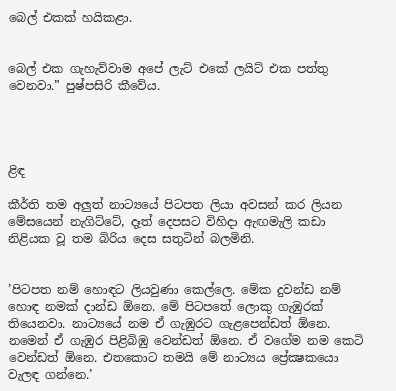බෙල් එකක් හයිකළා.


බෙල් එක ගැහැව්වාම අපේ ලැට් එකේ ලයිට් එක පත්තු වෙනවා.” පුෂ්පසිරි කීවේය.




ළිඳ

කීර්ති තම අලුත් නාට්‍යයේ පිටපත ලියා අවසන් කර ලියන මේසයෙන් නැගිට්ටේ, දෑත් දෙපසට විහිදා ඇඟමැලි කඩා නිළියක වූ තම බිරිය දෙස සතුටින් බලමිනි.


’පිටපත නම් හොඳට ලියවුණා කෙල්ලෙ. මේක දුවන්ඩ නම් හොඳ නමක් දාන්ඩ ඕනෙ. මේ පිටපතේ ලොකු ගැඹුරක් තියෙනවා. නාට්‍යයේ නම ඒ ගැඹුරට ගැළපෙන්ඩත් ඕනෙ. නමෙන් ඒ ගැඹුර පිළිබිඹු වෙන්ඩත් ඕනෙ. ඒ වගේම නම කෙටි වෙන්ඩත් ඕනෙ. එතකොට තමයි මේ නාට්‍යය ප්‍රේක්‍ෂකයො වැලඳ ගන්නෙ.’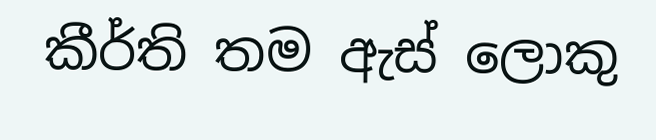කීර්ති තම ඇස් ලොකු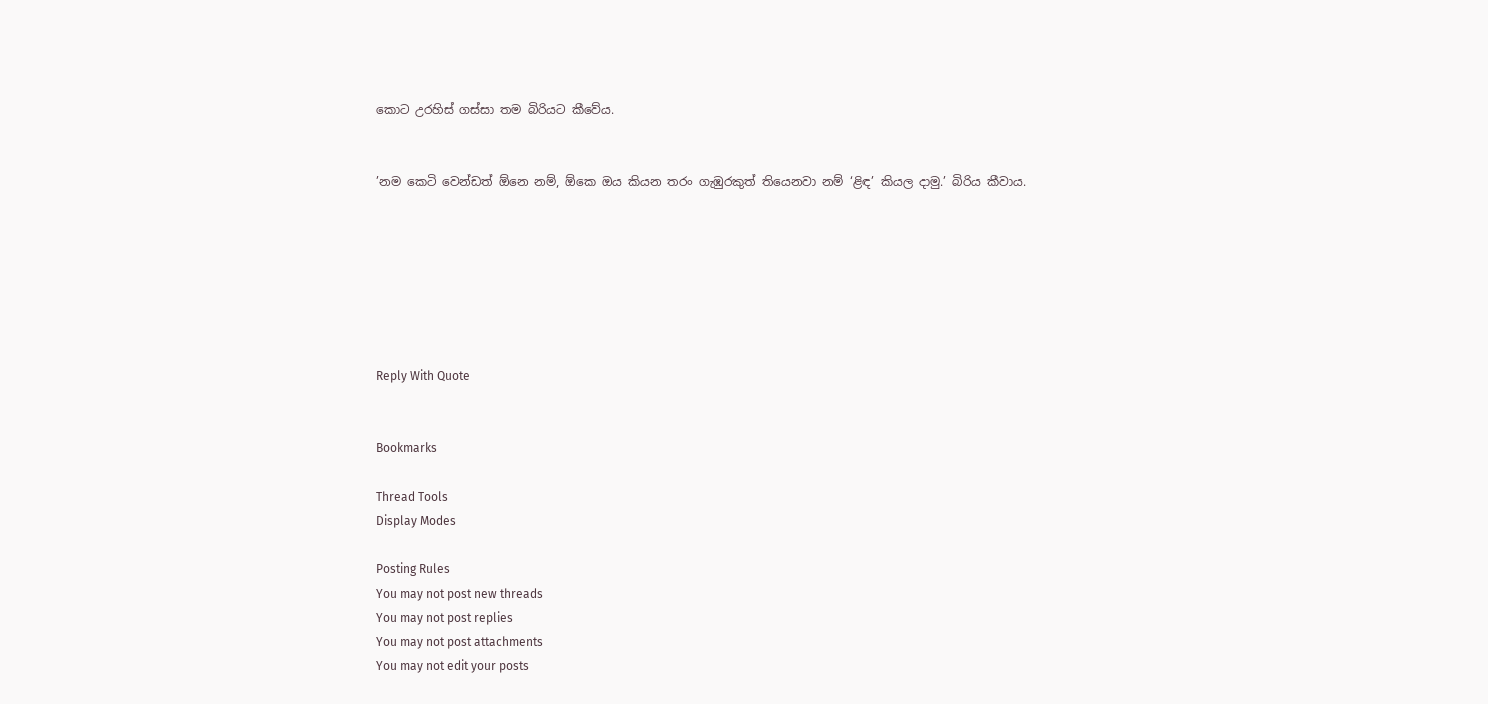කොට උරහිස් ගස්සා තම බිරියට කීවේය.


’නම කෙටි වෙන්ඩත් ඕනෙ නම්, ඕකෙ ඔය කියන තරං ගැඹුරකුත් තියෙනවා නම් ‘ළිඳ’ කියල දාමු.’ බිරිය කීවාය.







Reply With Quote


Bookmarks

Thread Tools
Display Modes

Posting Rules
You may not post new threads
You may not post replies
You may not post attachments
You may not edit your posts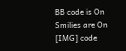BB code is On
Smilies are On
[IMG] code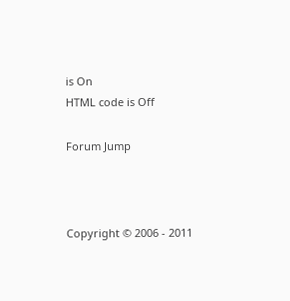is On
HTML code is Off

Forum Jump



Copyright © 2006 - 2011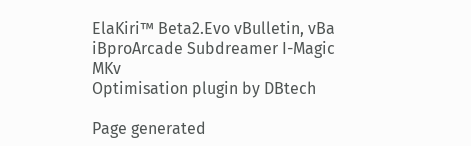ElaKiri™ Beta2.Evo vBulletin, vBa iBproArcade Subdreamer I-Magic MKv
Optimisation plugin by DBtech

Page generated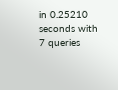in 0.25210 seconds with 7 queries